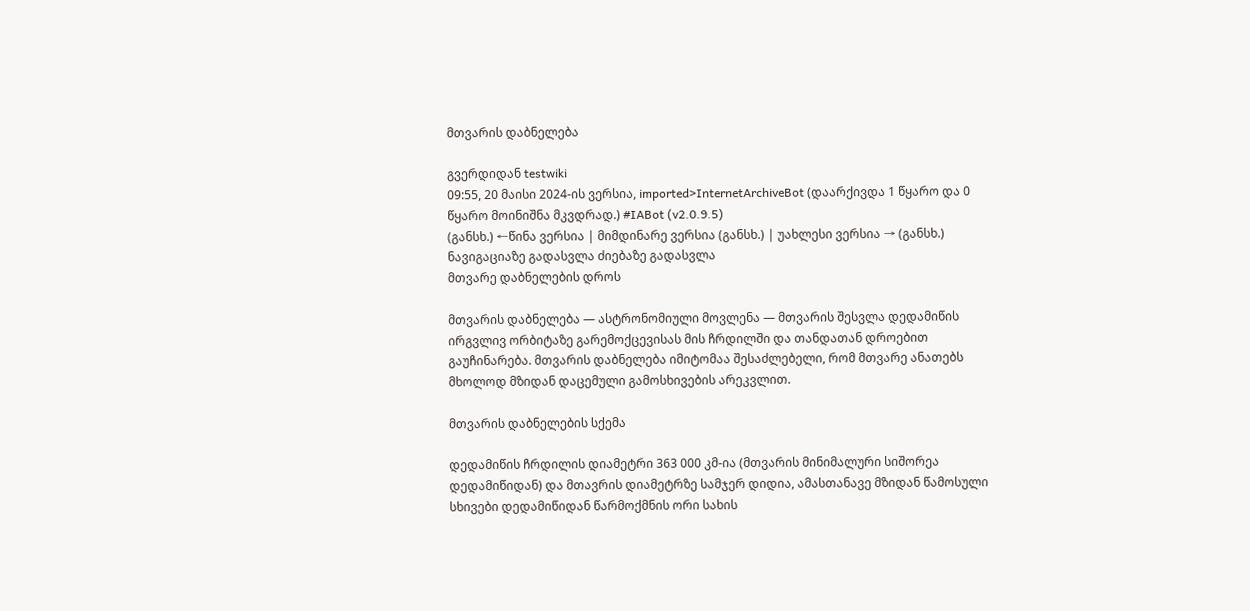მთვარის დაბნელება

გვერდიდან testwiki
09:55, 20 მაისი 2024-ის ვერსია, imported>InternetArchiveBot (დაარქივდა 1 წყარო და 0 წყარო მოინიშნა მკვდრად.) #IABot (v2.0.9.5)
(განსხ.) ←წინა ვერსია | მიმდინარე ვერსია (განსხ.) | უახლესი ვერსია → (განსხ.)
ნავიგაციაზე გადასვლა ძიებაზე გადასვლა
მთვარე დაბნელების დროს

მთვარის დაბნელება — ასტრონომიული მოვლენა — მთვარის შესვლა დედამიწის ირგვლივ ორბიტაზე გარემოქცევისას მის ჩრდილში და თანდათან დროებით გაუჩინარება. მთვარის დაბნელება იმიტომაა შესაძლებელი, რომ მთვარე ანათებს მხოლოდ მზიდან დაცემული გამოსხივების არეკვლით.

მთვარის დაბნელების სქემა

დედამიწის ჩრდილის დიამეტრი 363 000 კმ-ია (მთვარის მინიმალური სიშორეა დედამიწიდან) და მთავრის დიამეტრზე სამჯერ დიდია, ამასთანავე მზიდან წამოსული სხივები დედამიწიდან წარმოქმნის ორი სახის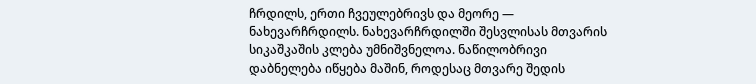ჩრდილს, ერთი ჩვეულებრივს და მეორე — ნახევარჩრდილს. ნახევარჩრდილში შესვლისას მთვარის სიკაშკაშის კლება უმნიშვნელოა. ნაწილობრივი დაბნელება იწყება მაშინ, როდესაც მთვარე შედის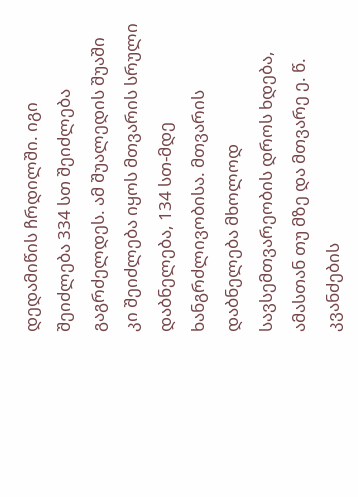დედამიწის ჩრდილში. იგი შეიძლება 334 სთ შეიძლება გაგრძელდეს. ამ შუალედის შუაში კი შეიძლება იყოს მთვარის სრული დაბნელება, 134 სთ-მდე ხანგრძლივობისა. მთვარის დაბნელება მხოლოდ სავსემთვარეობის დროს ხდება, ამასთან თუ მზე და მთვარე ე. წ. კვანძების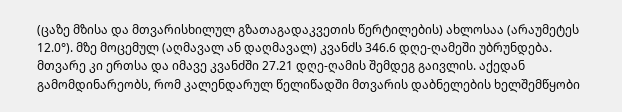(ცაზე მზისა და მთვარისხილულ გზათაგადაკვეთის წერტილების) ახლოსაა (არაუმეტეს 12.0°). მზე მოცემულ (აღმავალ ან დაღმავალ) კვანძს 346.6 დღე-ღამეში უბრუნდება. მთვარე კი ერთსა და იმავე კვანძში 27.21 დღე-ღამის შემდეგ გაივლის. აქედან გამომდინარეობს, რომ კალენდარულ წელიწადში მთვარის დაბნელების ხელშემწყობი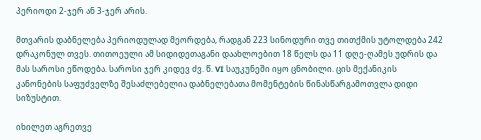პერიოდი 2-ჯერ ან 3-ჯერ არის.

მთვარის დაბნელება პერიოდულად მეორდება, რადგან 223 სინოდური თვე თითქმის უტოლდება 242 დრაკონულ თვეს. თითოეული ამ სიდიდეთაგანი დაახლოებით 18 წელს და 11 დღე-ღამეს უდრის და მას საროსი ეწოდება. საროსი ჯერ კიდევ ძვ. წ. VI საუკუნეში იყო ცნობილი. ცის მექანიკის კანონების საფუძველზე შესაძლებელია დაბნელებათა მომენტების წინასწარგამოთვლა დიდი სიზუსტით.

იხილეთ აგრეთვე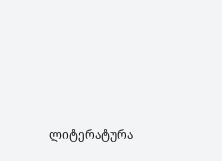ლიტერატურა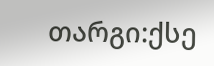თარგი:ქსე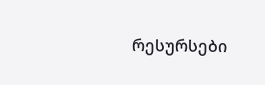რესურსები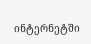ინტერნეტში